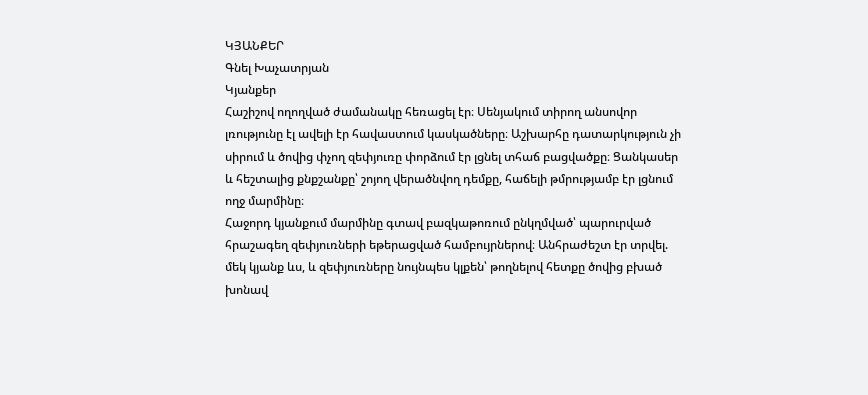ԿՅԱՆՔԵՐ
Գնել Խաչատրյան
Կյանքեր
Հաշիշով ողողված ժամանակը հեռացել էր։ Սենյակում տիրող անսովոր լռությունը էլ ավելի էր հավաստում կասկածները։ Աշխարհը դատարկություն չի սիրում և ծովից փչող զեփյուռը փորձում էր լցնել տհաճ բացվածքը։ Ցանկասեր և հեշտալից քնքշանքը՝ շոյող վերածնվող դեմքը, հաճելի թմրությամբ էր լցնում ողջ մարմինը։
Հաջորդ կյանքում մարմինը գտավ բազկաթոռում ընկղմված՝ պարուրված հրաշագեղ զեփյուռների եթերացված համբույրներով։ Անհրաժեշտ էր տրվել. մեկ կյանք ևս, և զեփյուռները նույնպես կլքեն՝ թողնելով հետքը ծովից բխած խոնավ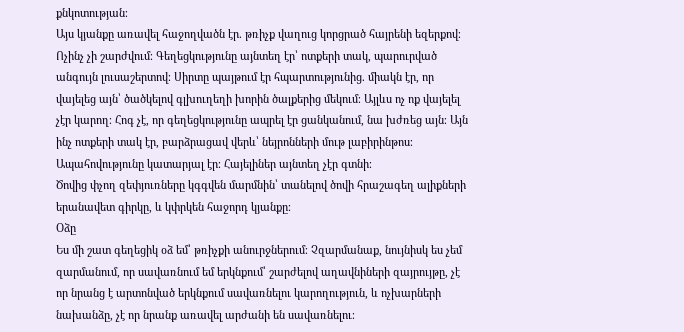քնկոտության։
Այս կյանքը առավել հաջողվածն էր. թռիչք վաղուց կորցրած հայրենի եզերքով։ Ոչինչ չի շարժվում։ Գեղեցկությունը այնտեղ էր՝ ոտքերի տակ, պարուրված անգույն լուսաշերտով։ Սիրտը պայթում էր հպարտությունից. միակն էր, որ վայելեց այն՝ ծածկելով գլխուղեղի խորին ծալքերից մեկում։ Այլևս ոչ ոք վայելել չէր կարող։ Հոգ չէ, որ գեղեցկությունը ապրել էր ցանկանում, նա խժռեց այն։ Այն ինչ ոտքերի տակ էր, բարձրացավ վերև՝ նեյրոնների մութ լաբիրինթոս։ Ապահովությունը կատարյալ էր։ Հայելիներ այնտեղ չէր գտնի։
Ծովից փչող զեփյուռները կգգվեն մարմնին՝ տանելով ծովի հրաշագեղ ալիքների երանավետ գիրկը, և կփրկեն հաջորդ կյանքը։
Օձը
Ես մի շատ գեղեցիկ օձ եմ՝ թռիչքի անուրջներում։ Չզարմանաք, նույնիսկ ես չեմ զարմանում, որ սավառնում եմ երկնքում՝ շարժելով աղավնիների զայրույթը, չէ որ նրանց է արտոնված երկնքում սավառնելու կարողություն, և ոչխարների նախանձը, չէ որ նրանք առավել արժանի են սավառնելու։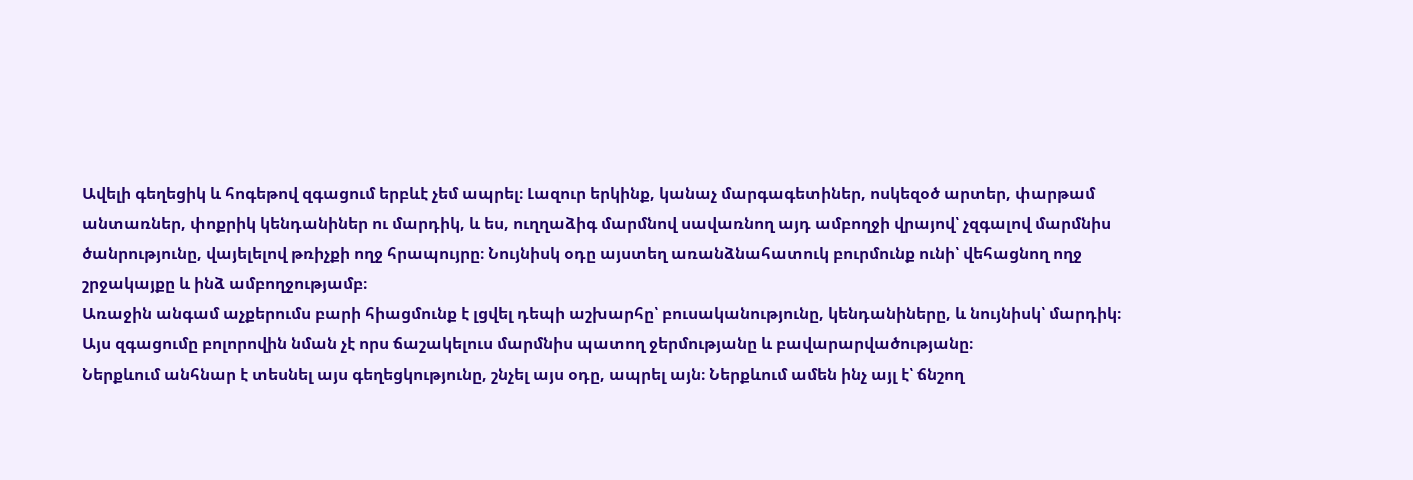Ավելի գեղեցիկ և հոգեթով զգացում երբևէ չեմ ապրել։ Լազուր երկինք, կանաչ մարգագետիներ, ոսկեզօծ արտեր, փարթամ անտառներ, փոքրիկ կենդանիներ ու մարդիկ, և ես, ուղղաձիգ մարմնով սավառնող այդ ամբողջի վրայով՝ չզգալով մարմնիս ծանրությունը, վայելելով թռիչքի ողջ հրապույրը։ Նույնիսկ օդը այստեղ առանձնահատուկ բուրմունք ունի՝ վեհացնող ողջ շրջակայքը և ինձ ամբողջությամբ։
Առաջին անգամ աչքերումս բարի հիացմունք է լցվել դեպի աշխարհը՝ բուսականությունը, կենդանիները, և նույնիսկ՝ մարդիկ։ Այս զգացումը բոլորովին նման չէ որս ճաշակելուս մարմնիս պատող ջերմությանը և բավարարվածությանը։
Ներքևում անհնար է տեսնել այս գեղեցկությունը, շնչել այս օդը, ապրել այն։ Ներքևում ամեն ինչ այլ է՝ ճնշող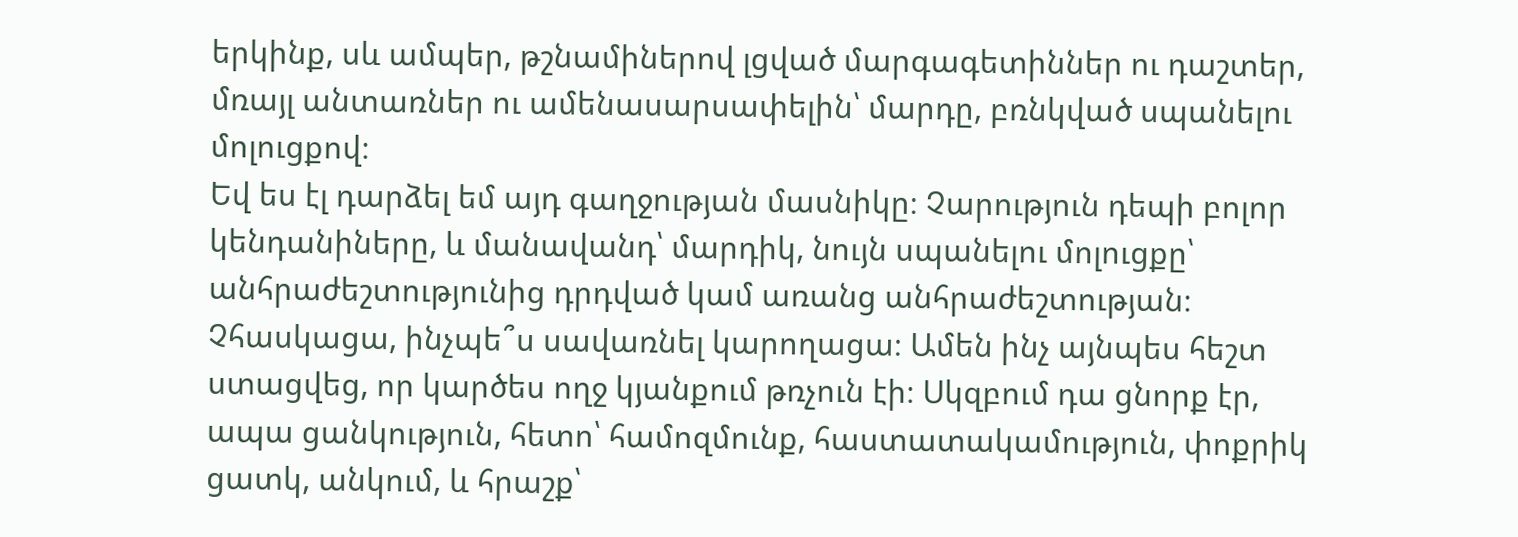երկինք, սև ամպեր, թշնամիներով լցված մարգագետիններ ու դաշտեր, մռայլ անտառներ ու ամենասարսափելին՝ մարդը, բռնկված սպանելու մոլուցքով։
Եվ ես էլ դարձել եմ այդ գաղջության մասնիկը։ Չարություն դեպի բոլոր կենդանիները, և մանավանդ՝ մարդիկ, նույն սպանելու մոլուցքը՝ անհրաժեշտությունից դրդված կամ առանց անհրաժեշտության։
Չհասկացա, ինչպե՞ս սավառնել կարողացա։ Ամեն ինչ այնպես հեշտ ստացվեց, որ կարծես ողջ կյանքում թռչուն էի։ Սկզբում դա ցնորք էր, ապա ցանկություն, հետո՝ համոզմունք, հաստատակամություն, փոքրիկ ցատկ, անկում, և հրաշք՝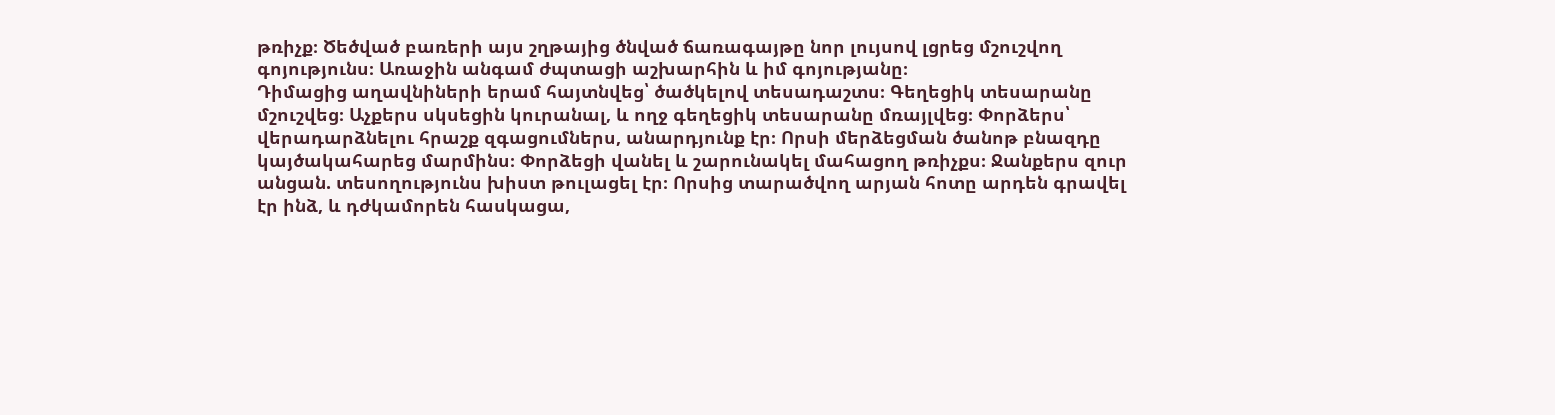թռիչք։ Ծեծված բառերի այս շղթայից ծնված ճառագայթը նոր լույսով լցրեց մշուշվող գոյությունս։ Առաջին անգամ ժպտացի աշխարհին և իմ գոյությանը։
Դիմացից աղավնիների երամ հայտնվեց՝ ծածկելով տեսադաշտս։ Գեղեցիկ տեսարանը մշուշվեց։ Աչքերս սկսեցին կուրանալ, և ողջ գեղեցիկ տեսարանը մռայլվեց։ Փորձերս՝ վերադարձնելու հրաշք զգացումներս, անարդյունք էր։ Որսի մերձեցման ծանոթ բնազդը կայծակահարեց մարմինս։ Փորձեցի վանել և շարունակել մահացող թռիչքս։ Ջանքերս զուր անցան. տեսողությունս խիստ թուլացել էր։ Որսից տարածվող արյան հոտը արդեն գրավել էր ինձ, և դժկամորեն հասկացա,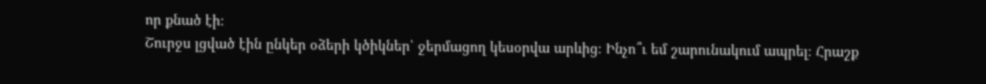որ քնած էի։
Շուրջս լցված էին ընկեր օձերի կծիկներ՝ ջերմացող կեսօրվա արևից։ Ինչո՞ւ եմ շարունակում ապրել։ Հրաշք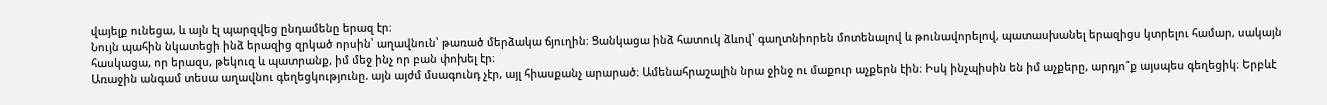վայելք ունեցա, և այն էլ պարզվեց ընդամենը երազ էր։
Նույն պահին նկատեցի ինձ երազից զրկած որսին՝ աղավնուն՝ թառած մերձակա ճյուղին։ Ցանկացա ինձ հատուկ ձևով՝ գաղտնիորեն մոտենալով և թունավորելով, պատասխանել երազիցս կտրելու համար, սակայն հասկացա, որ երազս, թեկուզ և պատրանք, իմ մեջ ինչ որ բան փոխել էր։
Առաջին անգամ տեսա աղավնու գեղեցկությունը. այն այժմ մսագունդ չէր, այլ հիասքանչ արարած։ Ամենահրաշալին նրա ջինջ ու մաքուր աչքերն էին։ Իսկ ինչպիսին են իմ աչքերը, արդյո՞ք այսպես գեղեցիկ։ Երբևէ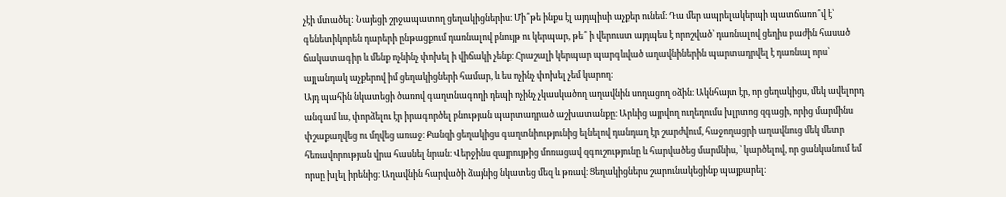չէի մտածել: Նայեցի շրջապատող ցեղակիցներիս։ Մի՞թե ինքս էլ այդպիսի աչքեր ունեմ։ Դա մեր ապրելակերպի պատճառո՞վ է՝ գենետիկորեն դարերի ընթացքում դառնալով բնույթ ու կերպար, թե՞ ի վերուստ այդպես է որոշված՝ դառնալով ցեղիս բաժին հասած ճակատագիր և մենք ոչնինչ փոխել ի վիճակի չենք։ Հրաշալի կերպար պարգևված աղավնիներին պարտադրվել է դառնալ որս՝ այլանդակ աչքերով իմ ցեղակիցների համար, և ես ոչինչ փոխել չեմ կարող։
Այդ պահին նկատեցի ծառով գաղտնագողի դեպի ոչինչ չկասկածող աղավնին սողացող օձին։ Ակնհայտ էր, որ ցեղակիցս, մեկ ավելորդ անգամ ևս, փորձելու էր իրագործել բնության պարտադրած աշխատանքը։ Արևից այրվող ուղեղումս խլրտոց զգացի, որից մարմինս փշաքաղվեց ու մղվեց առաջ։ Քանզի ցեղակիցս գաղտնիությունից ելնելով դանդաղ էր շարժվում, հաջողացրի աղավնուց մեկ մետր հեռավորության վրա հասնել նրան։ Վերջինս զայրույթից մոռացավ զգուշությունը և հարվածեց մարմնիս, ՝ կարծելով, որ ցանկանում եմ որսը խլել իրենից։ Աղավնին հարվածի ձայնից նկատեց մեզ և թռավ։ Ցեղակիցներս շարունակեցինք պայքարել։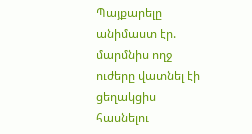Պայքարելը անիմաստ էր. մարմնիս ողջ ուժերը վատնել էի ցեղակցիս հասնելու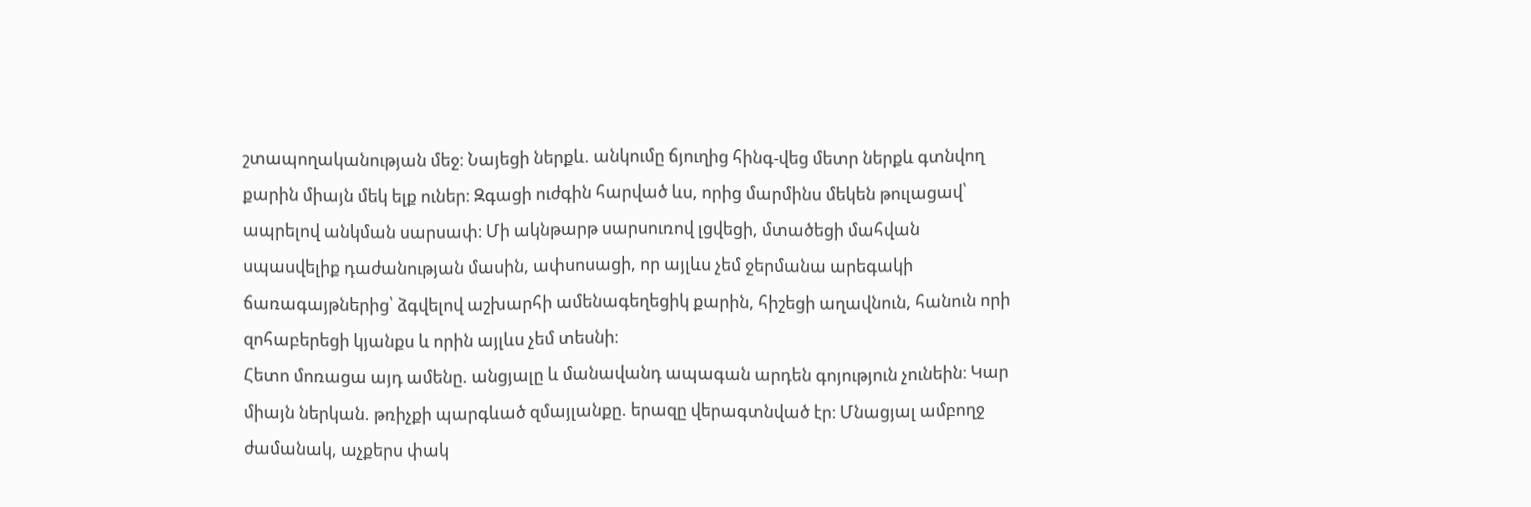շտապողականության մեջ։ Նայեցի ներքև. անկումը ճյուղից հինգ-վեց մետր ներքև գտնվող քարին միայն մեկ ելք ուներ։ Զգացի ուժգին հարված ևս, որից մարմինս մեկեն թուլացավ՝ ապրելով անկման սարսափ։ Մի ակնթարթ սարսուռով լցվեցի, մտածեցի մահվան սպասվելիք դաժանության մասին, ափսոսացի, որ այլևս չեմ ջերմանա արեգակի ճառագայթներից՝ ձգվելով աշխարհի ամենագեղեցիկ քարին, հիշեցի աղավնուն, հանուն որի զոհաբերեցի կյանքս և որին այլևս չեմ տեսնի։
Հետո մոռացա այդ ամենը. անցյալը և մանավանդ ապագան արդեն գոյություն չունեին։ Կար միայն ներկան. թռիչքի պարգևած զմայլանքը. երազը վերագտնված էր։ Մնացյալ ամբողջ ժամանակ, աչքերս փակ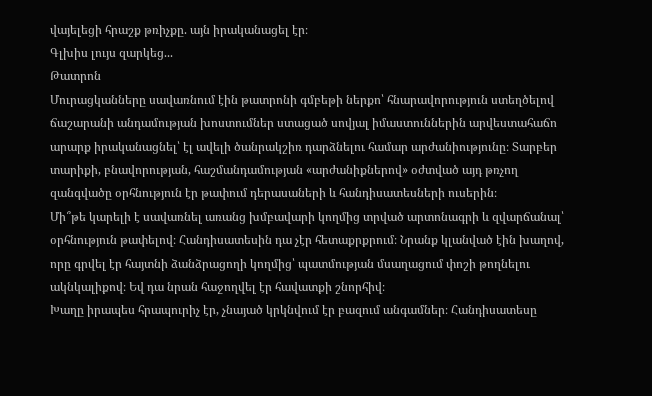վայելեցի հրաշք թռիչքը. այն իրականացել էր։
Գլխիս լույս զարկեց...
Թատրոն
Մուրացկանները սավառնում էին թատրոնի գմբեթի ներքո՝ հնարավորություն ստեղծելով ճաշարանի անդամության խոստումներ ստացած սովյալ իմաստուններին արվեստահաճո արարք իրականացնել՝ էլ ավելի ծանրակշիռ դարձնելու համար արժանիությունը։ Տարբեր տարիքի, բնավորության, հաշմանդամության «արժանիքներով» օժտված այդ թռչող զանգվածը օրհնություն էր թափում դերասաների և հանդիսատեսների ուսերին։
Մի՞թե կարելի է սավառնել առանց խմբավարի կողմից տրված արտոնագրի և զվարճանալ՝ օրհնություն թափելով։ Հանդիսատեսին դա չէր հետաքրքրում։ Նրանք կլանված էին խաղով, որը գրվել էր հայտնի ձանձրացողի կողմից՝ պատմության մսաղացում փոշի թողնելու ակնկալիքով։ Եվ դա նրան հաջողվել էր հավատքի շնորհիվ։
Խաղը իրապես հրապուրիչ էր, չնայած կրկնվում էր բազում անգամներ։ Հանդիսատեսը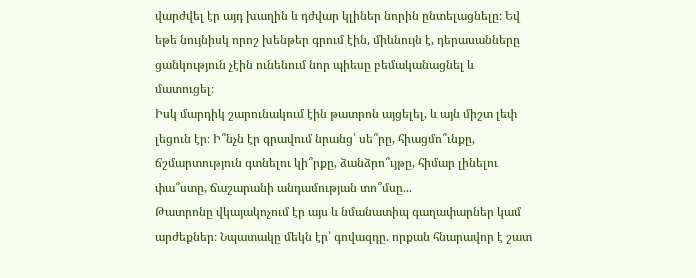վարժվել էր այդ խաղին և դժվար կլիներ նորին ընտելացնելը։ Եվ եթե նույնիսկ որոշ խենթեր գրում էին, միևնույն է, դերասանները ցանկություն չէին ունենում նոր պիեսը բեմականացնել և մատուցել։
Իսկ մարդիկ շարունակում էին թատրոն այցելել, և այն միշտ լեփ լեցուն էր։ Ի՞նչն էր գրավում նրանց՝ սե՞րը, հիացմո՞ւնքը, ճշմարտություն գտնելու կի՞րքը, ձանձրո՞ւյթը, հիմար լինելու փա՞ստը, ճաշարանի անդամության տո՞մսը...
Թատրոնը վկայակոչում էր այս և նմանատիպ գաղափարներ կամ արժեքներ։ Նպատակը մեկն էր՝ գովազդը. որքան հնարավոր է շատ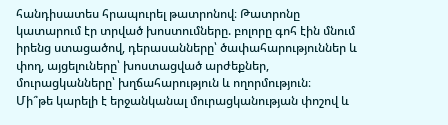հանդիսատես հրապուրել թատրոնով։ Թատրոնը կատարում էր տրված խոստումները. բոլորը գոհ էին մնում իրենց ստացածով, դերասանները՝ ծափահարություններ և փող, այցելուները՝ խոստացված արժեքներ, մուրացկանները՝ խղճահարություն և ողորմություն։
Մի՞թե կարելի է երջանկանալ մուրացկանության փոշով և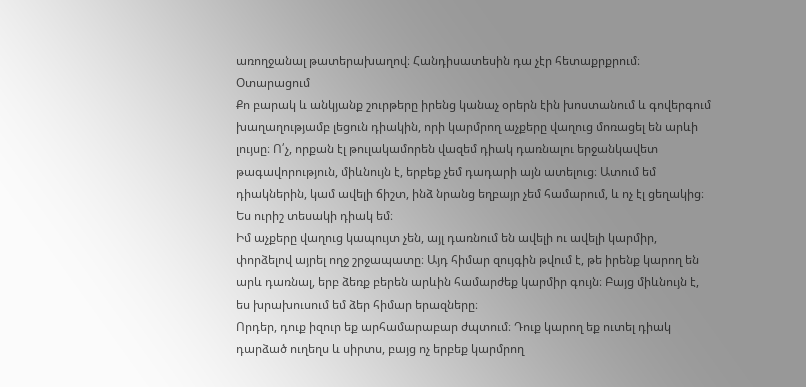առողջանալ թատերախաղով։ Հանդիսատեսին դա չէր հետաքրքրում։
Օտարացում
Քո բարակ և անկյանք շուրթերը իրենց կանաչ օրերն էին խոստանում և գովերգում խաղաղությամբ լեցուն դիակին, որի կարմրող աչքերը վաղուց մոռացել են արևի լույսը։ Ո՛չ, որքան էլ թուլակամորեն վազեմ դիակ դառնալու երջանկավետ թագավորություն, միևնույն է, երբեք չեմ դադարի այն ատելուց։ Ատում եմ դիակներին, կամ ավելի ճիշտ, ինձ նրանց եղբայր չեմ համարում, և ոչ էլ ցեղակից։ Ես ուրիշ տեսակի դիակ եմ։
Իմ աչքերը վաղուց կապույտ չեն, այլ դառնում են ավելի ու ավելի կարմիր, փորձելով այրել ողջ շրջապատը։ Այդ հիմար զույգին թվում է, թե իրենք կարող են արև դառնալ, երբ ձեռք բերեն արևին համարժեք կարմիր գույն։ Բայց միևնույն է, ես խրախուսում եմ ձեր հիմար երազները։
Որդեր, դուք իզուր եք արհամարաբար ժպտում։ Դուք կարող եք ուտել դիակ դարձած ուղեղս և սիրտս, բայց ոչ երբեք կարմրող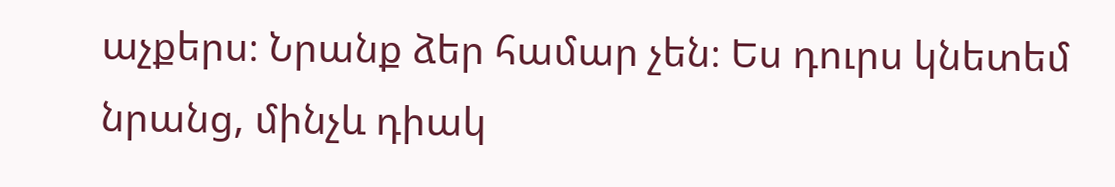աչքերս։ Նրանք ձեր համար չեն։ Ես դուրս կնետեմ նրանց, մինչև դիակ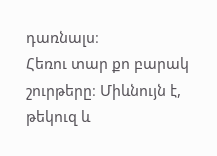դառնալս։
Հեռու տար քո բարակ շուրթերը։ Միևնույն է, թեկուզ և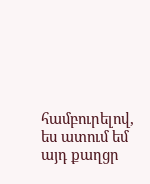համբուրելով, ես ատում եմ այդ քաղցր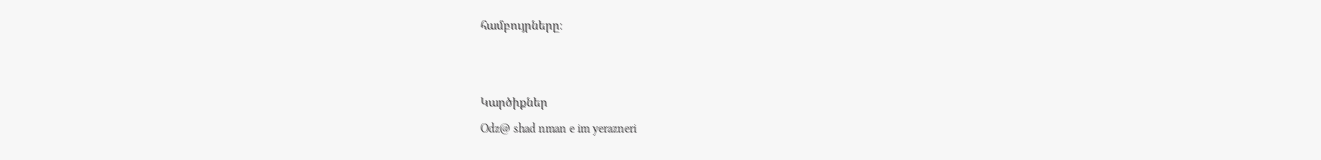համբույրները։


Կարծիքներ
Odz@ shad nman e im yerazneri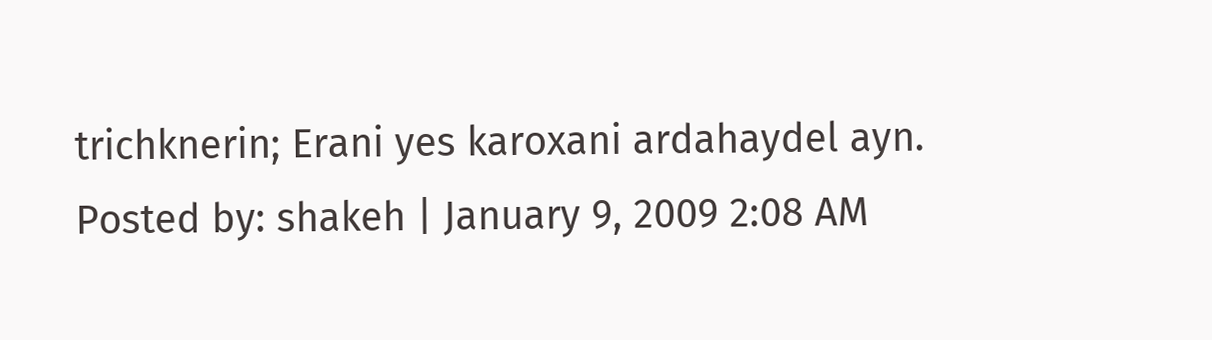trichknerin; Erani yes karoxani ardahaydel ayn.
Posted by: shakeh | January 9, 2009 2:08 AM